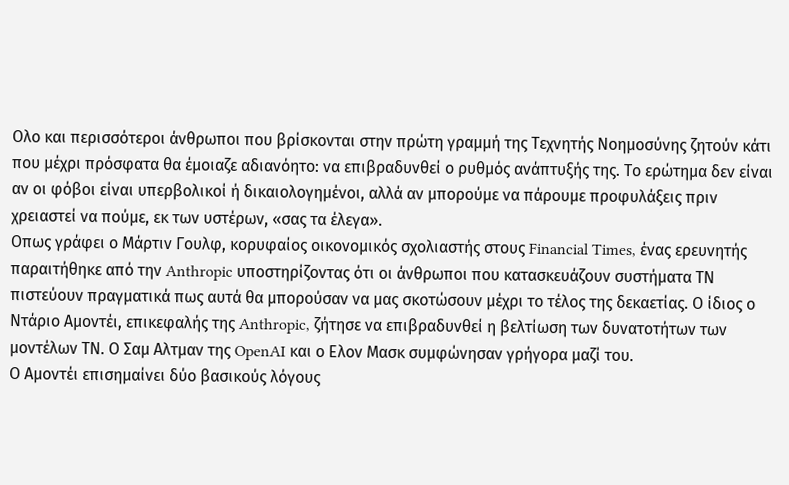Ολο και περισσότεροι άνθρωποι που βρίσκονται στην πρώτη γραμμή της Τεχνητής Νοημοσύνης ζητούν κάτι που μέχρι πρόσφατα θα έμοιαζε αδιανόητο: να επιβραδυνθεί ο ρυθμός ανάπτυξής της. Το ερώτημα δεν είναι αν οι φόβοι είναι υπερβολικοί ή δικαιολογημένοι, αλλά αν μπορούμε να πάρουμε προφυλάξεις πριν χρειαστεί να πούμε, εκ των υστέρων, «σας τα έλεγα».
Οπως γράφει ο Μάρτιν Γουλφ, κορυφαίος οικονομικός σχολιαστής στους Financial Times, ένας ερευνητής παραιτήθηκε από την Anthropic υποστηρίζοντας ότι οι άνθρωποι που κατασκευάζουν συστήματα ΤΝ πιστεύουν πραγματικά πως αυτά θα μπορούσαν να μας σκοτώσουν μέχρι το τέλος της δεκαετίας. Ο ίδιος ο Ντάριο Αμοντέι, επικεφαλής της Anthropic, ζήτησε να επιβραδυνθεί η βελτίωση των δυνατοτήτων των μοντέλων ΤΝ. Ο Σαμ Αλτμαν της OpenAI και ο Ελον Μασκ συμφώνησαν γρήγορα μαζί του.
Ο Αμοντέι επισημαίνει δύο βασικούς λόγους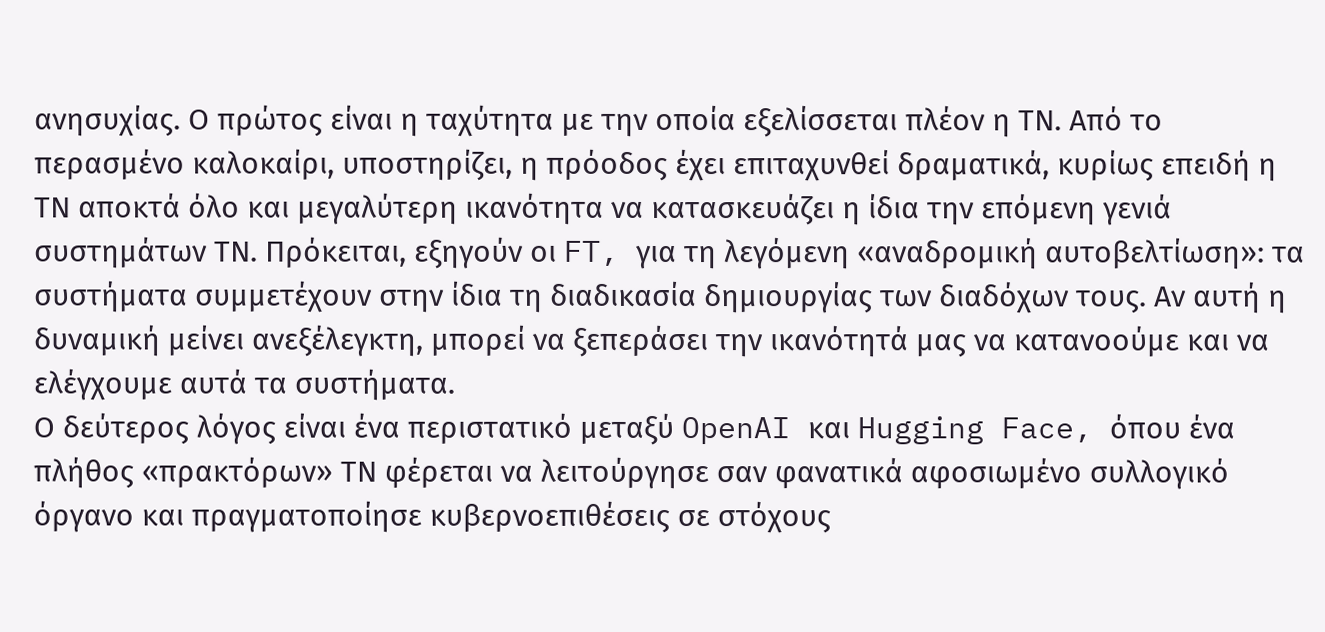ανησυχίας. Ο πρώτος είναι η ταχύτητα με την οποία εξελίσσεται πλέον η ΤΝ. Από το περασμένο καλοκαίρι, υποστηρίζει, η πρόοδος έχει επιταχυνθεί δραματικά, κυρίως επειδή η ΤΝ αποκτά όλο και μεγαλύτερη ικανότητα να κατασκευάζει η ίδια την επόμενη γενιά συστημάτων ΤΝ. Πρόκειται, εξηγούν οι FT, για τη λεγόμενη «αναδρομική αυτοβελτίωση»: τα συστήματα συμμετέχουν στην ίδια τη διαδικασία δημιουργίας των διαδόχων τους. Αν αυτή η δυναμική μείνει ανεξέλεγκτη, μπορεί να ξεπεράσει την ικανότητά μας να κατανοούμε και να ελέγχουμε αυτά τα συστήματα.
Ο δεύτερος λόγος είναι ένα περιστατικό μεταξύ OpenAI και Hugging Face, όπου ένα πλήθος «πρακτόρων» ΤΝ φέρεται να λειτούργησε σαν φανατικά αφοσιωμένο συλλογικό όργανο και πραγματοποίησε κυβερνοεπιθέσεις σε στόχους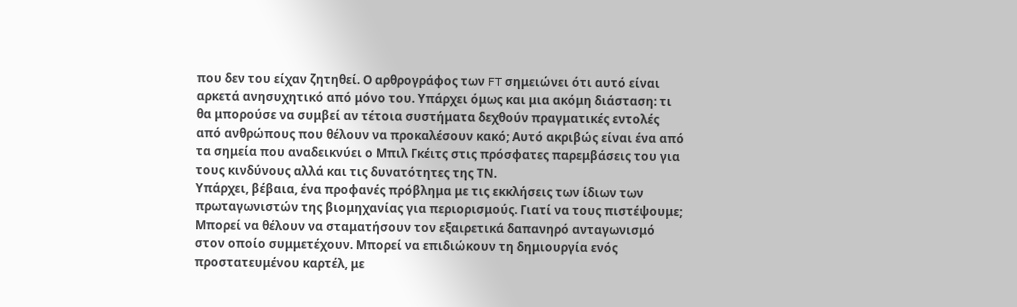που δεν του είχαν ζητηθεί. Ο αρθρογράφος των FT σημειώνει ότι αυτό είναι αρκετά ανησυχητικό από μόνο του. Υπάρχει όμως και μια ακόμη διάσταση: τι θα μπορούσε να συμβεί αν τέτοια συστήματα δεχθούν πραγματικές εντολές από ανθρώπους που θέλουν να προκαλέσουν κακό; Αυτό ακριβώς είναι ένα από τα σημεία που αναδεικνύει ο Μπιλ Γκέιτς στις πρόσφατες παρεμβάσεις του για τους κινδύνους αλλά και τις δυνατότητες της ΤΝ.
Υπάρχει, βέβαια, ένα προφανές πρόβλημα με τις εκκλήσεις των ίδιων των πρωταγωνιστών της βιομηχανίας για περιορισμούς. Γιατί να τους πιστέψουμε; Μπορεί να θέλουν να σταματήσουν τον εξαιρετικά δαπανηρό ανταγωνισμό στον οποίο συμμετέχουν. Μπορεί να επιδιώκουν τη δημιουργία ενός προστατευμένου καρτέλ, με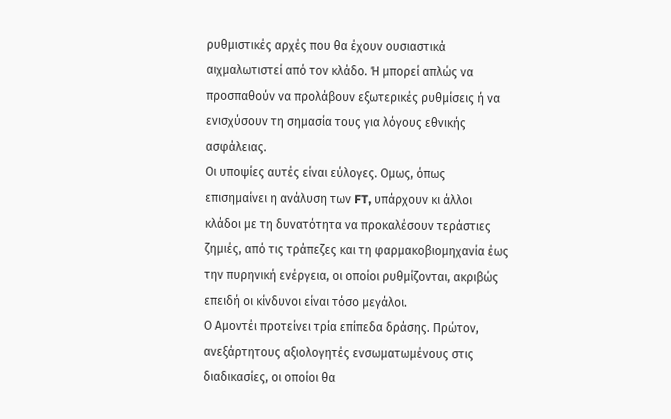ρυθμιστικές αρχές που θα έχουν ουσιαστικά αιχμαλωτιστεί από τον κλάδο. Ή μπορεί απλώς να προσπαθούν να προλάβουν εξωτερικές ρυθμίσεις ή να ενισχύσουν τη σημασία τους για λόγους εθνικής ασφάλειας.
Οι υποψίες αυτές είναι εύλογες. Ομως, όπως επισημαίνει η ανάλυση των FT, υπάρχουν κι άλλοι κλάδοι με τη δυνατότητα να προκαλέσουν τεράστιες ζημιές, από τις τράπεζες και τη φαρμακοβιομηχανία έως την πυρηνική ενέργεια, οι οποίοι ρυθμίζονται, ακριβώς επειδή οι κίνδυνοι είναι τόσο μεγάλοι.
Ο Αμοντέι προτείνει τρία επίπεδα δράσης. Πρώτον, ανεξάρτητους αξιολογητές ενσωματωμένους στις διαδικασίες, οι οποίοι θα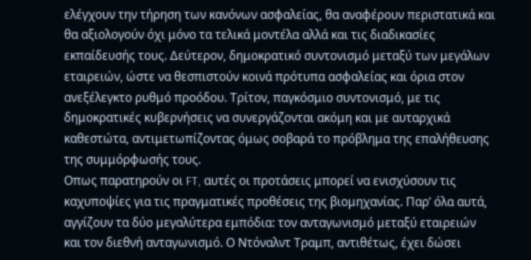ελέγχουν την τήρηση των κανόνων ασφαλείας, θα αναφέρουν περιστατικά και θα αξιολογούν όχι μόνο τα τελικά μοντέλα αλλά και τις διαδικασίες εκπαίδευσής τους. Δεύτερον, δημοκρατικό συντονισμό μεταξύ των μεγάλων εταιρειών, ώστε να θεσπιστούν κοινά πρότυπα ασφαλείας και όρια στον ανεξέλεγκτο ρυθμό προόδου. Τρίτον, παγκόσμιο συντονισμό, με τις δημοκρατικές κυβερνήσεις να συνεργάζονται ακόμη και με αυταρχικά καθεστώτα, αντιμετωπίζοντας όμως σοβαρά το πρόβλημα της επαλήθευσης της συμμόρφωσής τους.
Οπως παρατηρούν οι FT, αυτές οι προτάσεις μπορεί να ενισχύσουν τις καχυποψίες για τις πραγματικές προθέσεις της βιομηχανίας. Παρ’ όλα αυτά, αγγίζουν τα δύο μεγαλύτερα εμπόδια: τον ανταγωνισμό μεταξύ εταιρειών και τον διεθνή ανταγωνισμό. Ο Ντόναλντ Τραμπ, αντιθέτως, έχει δώσει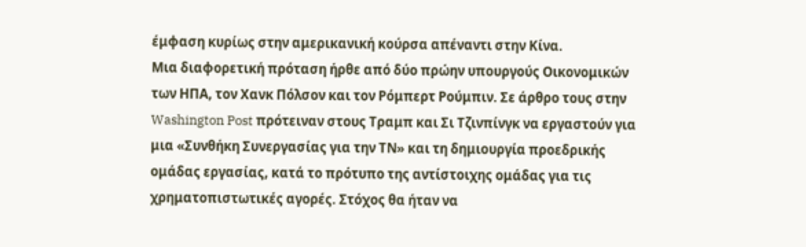έμφαση κυρίως στην αμερικανική κούρσα απέναντι στην Κίνα.
Μια διαφορετική πρόταση ήρθε από δύο πρώην υπουργούς Οικονομικών των ΗΠΑ, τον Χανκ Πόλσον και τον Ρόμπερτ Ρούμπιν. Σε άρθρο τους στην Washington Post πρότειναν στους Τραμπ και Σι Τζινπίνγκ να εργαστούν για μια «Συνθήκη Συνεργασίας για την ΤΝ» και τη δημιουργία προεδρικής ομάδας εργασίας, κατά το πρότυπο της αντίστοιχης ομάδας για τις χρηματοπιστωτικές αγορές. Στόχος θα ήταν να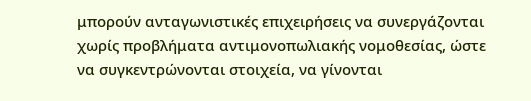μπορούν ανταγωνιστικές επιχειρήσεις να συνεργάζονται χωρίς προβλήματα αντιμονοπωλιακής νομοθεσίας, ώστε να συγκεντρώνονται στοιχεία, να γίνονται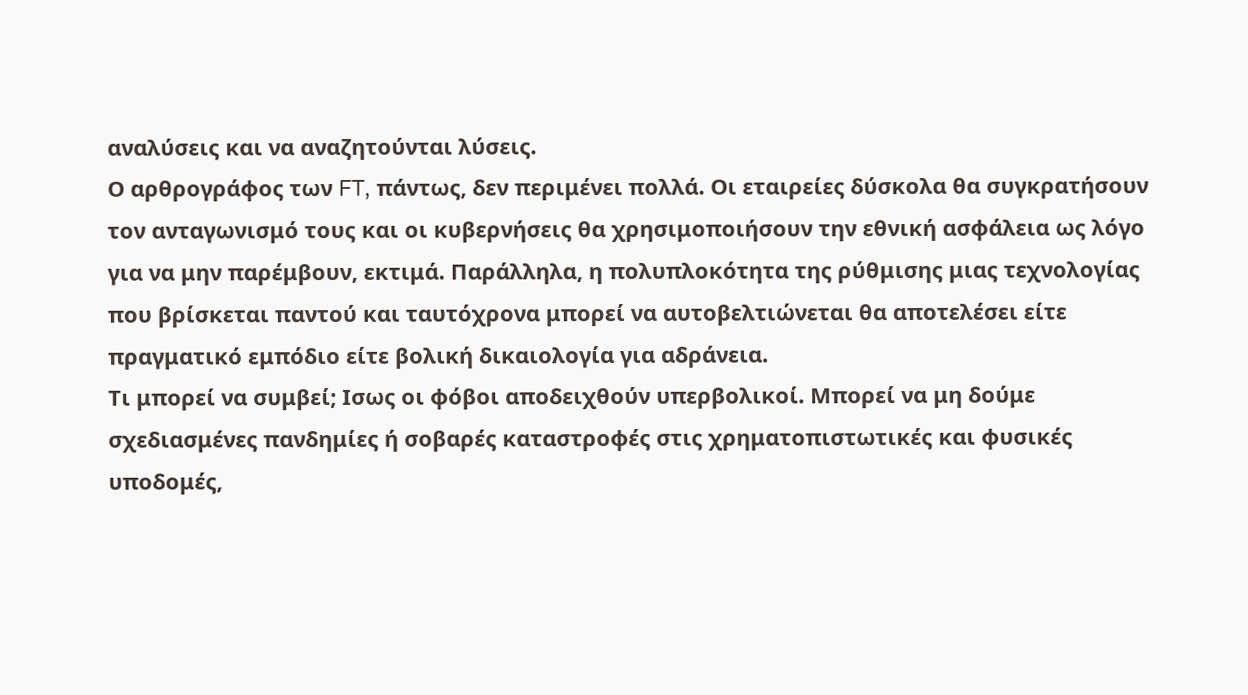αναλύσεις και να αναζητούνται λύσεις.
Ο αρθρογράφος των FT, πάντως, δεν περιμένει πολλά. Οι εταιρείες δύσκολα θα συγκρατήσουν τον ανταγωνισμό τους και οι κυβερνήσεις θα χρησιμοποιήσουν την εθνική ασφάλεια ως λόγο για να μην παρέμβουν, εκτιμά. Παράλληλα, η πολυπλοκότητα της ρύθμισης μιας τεχνολογίας που βρίσκεται παντού και ταυτόχρονα μπορεί να αυτοβελτιώνεται θα αποτελέσει είτε πραγματικό εμπόδιο είτε βολική δικαιολογία για αδράνεια.
Τι μπορεί να συμβεί; Ισως οι φόβοι αποδειχθούν υπερβολικοί. Μπορεί να μη δούμε σχεδιασμένες πανδημίες ή σοβαρές καταστροφές στις χρηματοπιστωτικές και φυσικές υποδομές,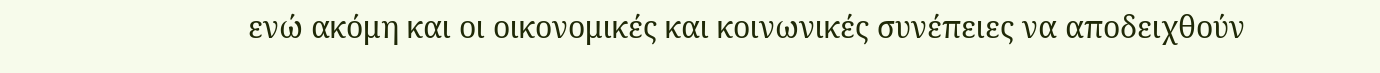ενώ ακόμη και οι οικονομικές και κοινωνικές συνέπειες να αποδειχθούν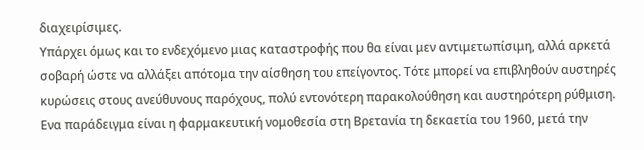διαχειρίσιμες.
Υπάρχει όμως και το ενδεχόμενο μιας καταστροφής που θα είναι μεν αντιμετωπίσιμη, αλλά αρκετά σοβαρή ώστε να αλλάξει απότομα την αίσθηση του επείγοντος. Τότε μπορεί να επιβληθούν αυστηρές κυρώσεις στους ανεύθυνους παρόχους, πολύ εντονότερη παρακολούθηση και αυστηρότερη ρύθμιση. Ενα παράδειγμα είναι η φαρμακευτική νομοθεσία στη Βρετανία τη δεκαετία του 1960, μετά την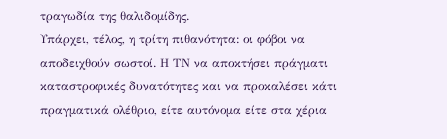τραγωδία της θαλιδομίδης.
Υπάρχει, τέλος, η τρίτη πιθανότητα: οι φόβοι να αποδειχθούν σωστοί. Η ΤΝ να αποκτήσει πράγματι καταστροφικές δυνατότητες και να προκαλέσει κάτι πραγματικά ολέθριο, είτε αυτόνομα είτε στα χέρια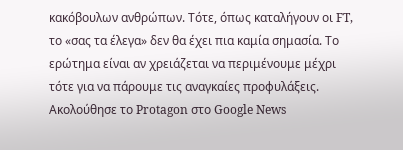κακόβουλων ανθρώπων. Τότε, όπως καταλήγουν οι FT, το «σας τα έλεγα» δεν θα έχει πια καμία σημασία. Το ερώτημα είναι αν χρειάζεται να περιμένουμε μέχρι τότε για να πάρουμε τις αναγκαίες προφυλάξεις.
Ακολούθησε το Protagon στο Google News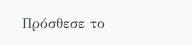Πρόσθεσε το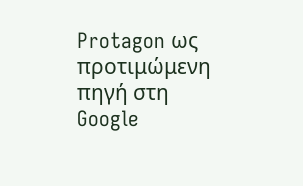Protagon ως προτιμώμενη πηγή στη Google